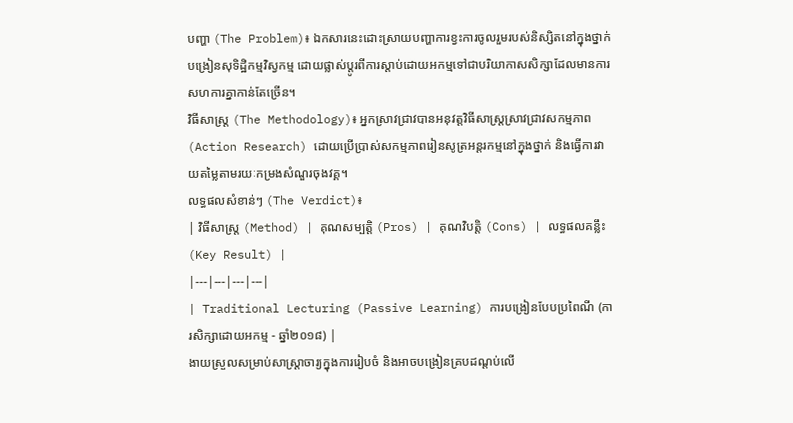បញ្ហា (The Problem)៖ ឯកសារនេះដោះស្រាយបញ្ហាការខ្វះការចូលរួមរបស់និស្សិតនៅក្នុងថ្នាក់បង្រៀនសុទិដ្ឋិកម្មវិស្វកម្ម ដោយផ្លាស់ប្តូរពីការស្តាប់ដោយអកម្មទៅជាបរិយាកាសសិក្សាដែលមានការសហការគ្នាកាន់តែច្រើន។
វិធីសាស្ត្រ (The Methodology)៖ អ្នកស្រាវជ្រាវបានអនុវត្តវិធីសាស្ត្រស្រាវជ្រាវសកម្មភាព (Action Research) ដោយប្រើប្រាស់សកម្មភាពរៀនសូត្រអន្តរកម្មនៅក្នុងថ្នាក់ និងធ្វើការវាយតម្លៃតាមរយៈកម្រងសំណួរចុងវគ្គ។
លទ្ធផលសំខាន់ៗ (The Verdict)៖
| វិធីសាស្ត្រ (Method) | គុណសម្បត្តិ (Pros) | គុណវិបត្តិ (Cons) | លទ្ធផលគន្លឹះ (Key Result) |
|---|---|---|---|
| Traditional Lecturing (Passive Learning) ការបង្រៀនបែបប្រពៃណី (ការសិក្សាដោយអកម្ម - ឆ្នាំ២០១៨) |
ងាយស្រួលសម្រាប់សាស្ត្រាចារ្យក្នុងការរៀបចំ និងអាចបង្រៀនគ្របដណ្តប់លើ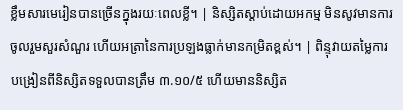ខ្លឹមសារមេរៀនបានច្រើនក្នុងរយៈពេលខ្លី។ | និស្សិតស្តាប់ដោយអកម្ម មិនសូវមានការចូលរួមសួរសំណួរ ហើយអត្រានៃការប្រឡងធ្លាក់មានកម្រិតខ្ពស់។ | ពិន្ទុវាយតម្លៃការបង្រៀនពីនិស្សិតទទួលបានត្រឹម ៣.១០/៥ ហើយមាននិស្សិត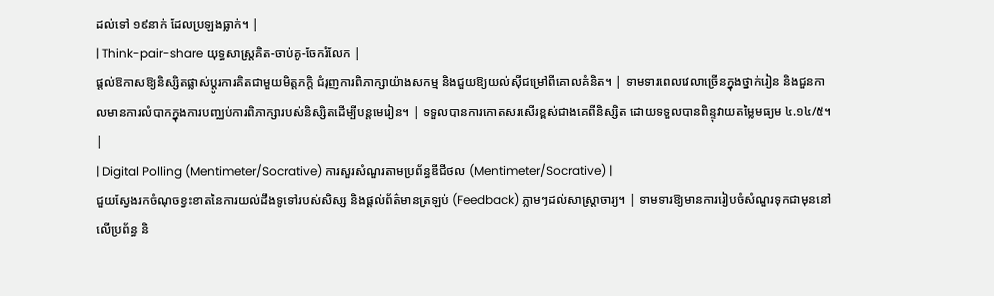ដល់ទៅ ១៩នាក់ ដែលប្រឡងធ្លាក់។ |
| Think-pair-share យុទ្ធសាស្ត្រគិត-ចាប់គូ-ចែករំលែក |
ផ្តល់ឱកាសឱ្យនិស្សិតផ្លាស់ប្តូរការគិតជាមួយមិត្តភក្តិ ជំរុញការពិភាក្សាយ៉ាងសកម្ម និងជួយឱ្យយល់ស៊ីជម្រៅពីគោលគំនិត។ | ទាមទារពេលវេលាច្រើនក្នុងថ្នាក់រៀន និងជួនកាលមានការលំបាកក្នុងការបញ្ឈប់ការពិភាក្សារបស់និស្សិតដើម្បីបន្តមេរៀន។ | ទទួលបានការកោតសរសើរខ្ពស់ជាងគេពីនិស្សិត ដោយទទួលបានពិន្ទុវាយតម្លៃមធ្យម ៤.១៤/៥។ |
| Digital Polling (Mentimeter/Socrative) ការសួរសំណួរតាមប្រព័ន្ធឌីជីថល (Mentimeter/Socrative) |
ជួយស្វែងរកចំណុចខ្វះខាតនៃការយល់ដឹងទូទៅរបស់សិស្ស និងផ្តល់ព័ត៌មានត្រឡប់ (Feedback) ភ្លាមៗដល់សាស្ត្រាចារ្យ។ | ទាមទារឱ្យមានការរៀបចំសំណួរទុកជាមុននៅលើប្រព័ន្ធ និ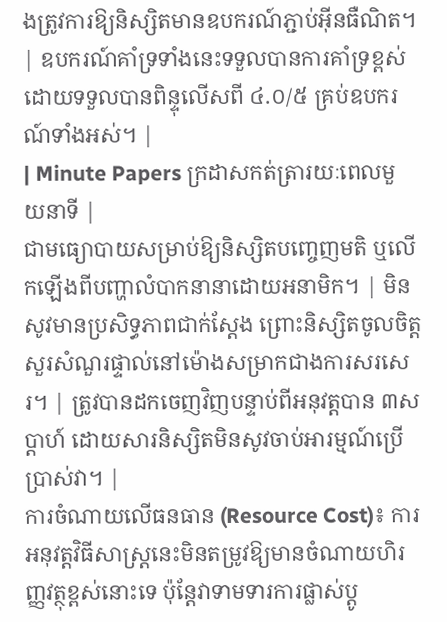ងត្រូវការឱ្យនិស្សិតមានឧបករណ៍ភ្ជាប់អ៊ីនធឺណិត។ | ឧបករណ៍គាំទ្រទាំងនេះទទួលបានការគាំទ្រខ្ពស់ ដោយទទួលបានពិន្ទុលើសពី ៤.០/៥ គ្រប់ឧបករណ៍ទាំងអស់។ |
| Minute Papers ក្រដាសកត់ត្រារយៈពេលមួយនាទី |
ជាមធ្យោបាយសម្រាប់ឱ្យនិស្សិតបញ្ចេញមតិ ឬលើកឡើងពីបញ្ហាលំបាកនានាដោយអនាមិក។ | មិនសូវមានប្រសិទ្ធភាពជាក់ស្តែង ព្រោះនិស្សិតចូលចិត្តសួរសំណួរផ្ទាល់នៅម៉ោងសម្រាកជាងការសរសេរ។ | ត្រូវបានដកចេញវិញបន្ទាប់ពីអនុវត្តបាន ៣សប្តាហ៍ ដោយសារនិស្សិតមិនសូវចាប់អារម្មណ៍ប្រើប្រាស់វា។ |
ការចំណាយលើធនធាន (Resource Cost)៖ ការអនុវត្តវិធីសាស្ត្រនេះមិនតម្រូវឱ្យមានចំណាយហិរញ្ញវត្ថុខ្ពស់នោះទេ ប៉ុន្តែវាទាមទារការផ្លាស់ប្តូ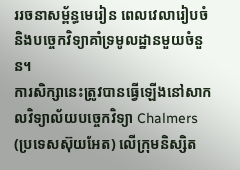ររចនាសម្ព័ន្ធមេរៀន ពេលវេលារៀបចំ និងបច្ចេកវិទ្យាគាំទ្រមូលដ្ឋានមួយចំនួន។
ការសិក្សានេះត្រូវបានធ្វើឡើងនៅសាកលវិទ្យាល័យបច្ចេកវិទ្យា Chalmers (ប្រទេសស៊ុយអែត) លើក្រុមនិស្សិត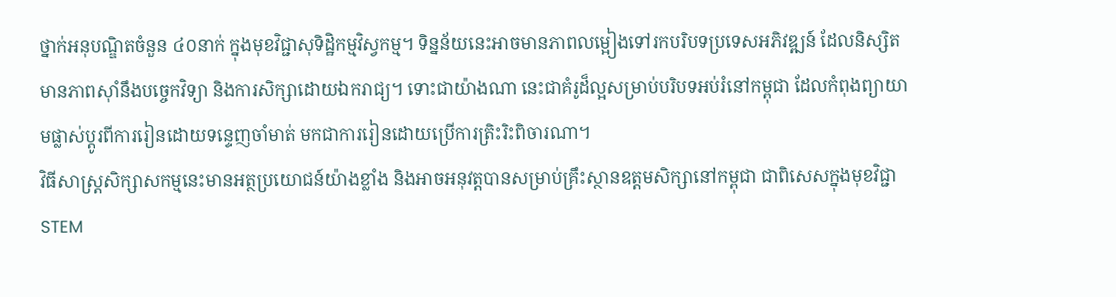ថ្នាក់អនុបណ្ឌិតចំនួន ៤០នាក់ ក្នុងមុខវិជ្ជាសុទិដ្ឋិកម្មវិស្វកម្ម។ ទិន្នន័យនេះអាចមានភាពលម្អៀងទៅរកបរិបទប្រទេសអភិវឌ្ឍន៍ ដែលនិស្សិតមានភាពស៊ាំនឹងបច្ចេកវិទ្យា និងការសិក្សាដោយឯករាជ្យ។ ទោះជាយ៉ាងណា នេះជាគំរូដ៏ល្អសម្រាប់បរិបទអប់រំនៅកម្ពុជា ដែលកំពុងព្យាយាមផ្លាស់ប្តូរពីការរៀនដោយទន្ទេញចាំមាត់ មកជាការរៀនដោយប្រើការត្រិះរិះពិចារណា។
វិធីសាស្ត្រសិក្សាសកម្មនេះមានអត្ថប្រយោជន៍យ៉ាងខ្លាំង និងអាចអនុវត្តបានសម្រាប់គ្រឹះស្ថានឧត្តមសិក្សានៅកម្ពុជា ជាពិសេសក្នុងមុខវិជ្ជា STEM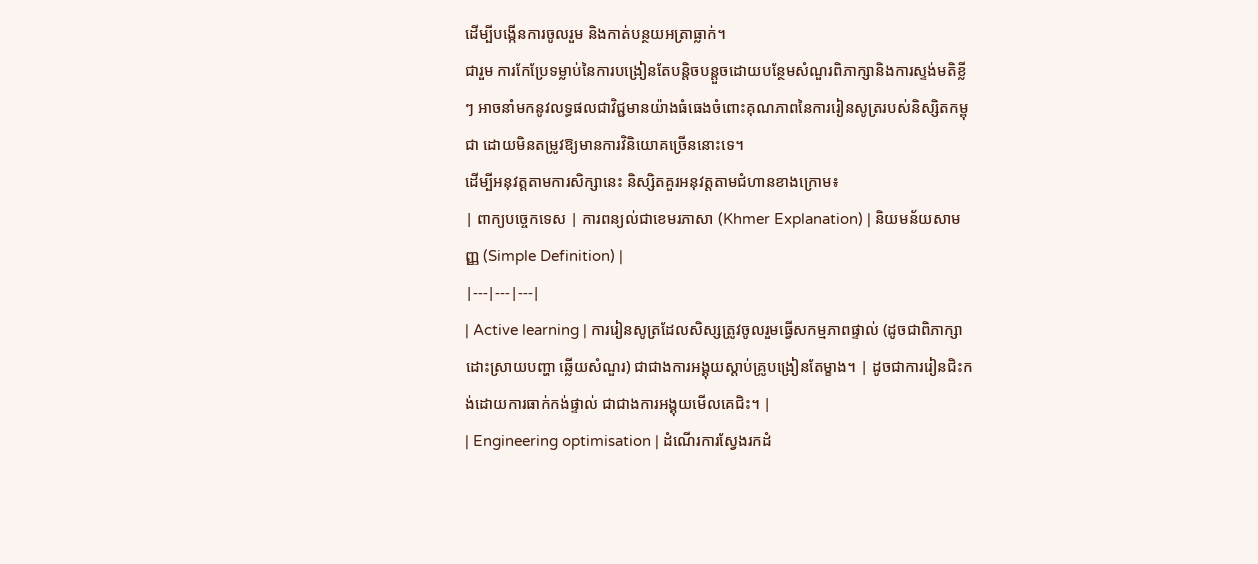ដើម្បីបង្កើនការចូលរួម និងកាត់បន្ថយអត្រាធ្លាក់។
ជារួម ការកែប្រែទម្លាប់នៃការបង្រៀនតែបន្តិចបន្តួចដោយបន្ថែមសំណួរពិភាក្សានិងការស្ទង់មតិខ្លីៗ អាចនាំមកនូវលទ្ធផលជាវិជ្ជមានយ៉ាងធំធេងចំពោះគុណភាពនៃការរៀនសូត្ររបស់និស្សិតកម្ពុជា ដោយមិនតម្រូវឱ្យមានការវិនិយោគច្រើននោះទេ។
ដើម្បីអនុវត្តតាមការសិក្សានេះ និស្សិតគួរអនុវត្តតាមជំហានខាងក្រោម៖
| ពាក្យបច្ចេកទេស | ការពន្យល់ជាខេមរភាសា (Khmer Explanation) | និយមន័យសាមញ្ញ (Simple Definition) |
|---|---|---|
| Active learning | ការរៀនសូត្រដែលសិស្សត្រូវចូលរួមធ្វើសកម្មភាពផ្ទាល់ (ដូចជាពិភាក្សា ដោះស្រាយបញ្ហា ឆ្លើយសំណួរ) ជាជាងការអង្គុយស្តាប់គ្រូបង្រៀនតែម្ខាង។ | ដូចជាការរៀនជិះកង់ដោយការធាក់កង់ផ្ទាល់ ជាជាងការអង្គុយមើលគេជិះ។ |
| Engineering optimisation | ដំណើរការស្វែងរកដំ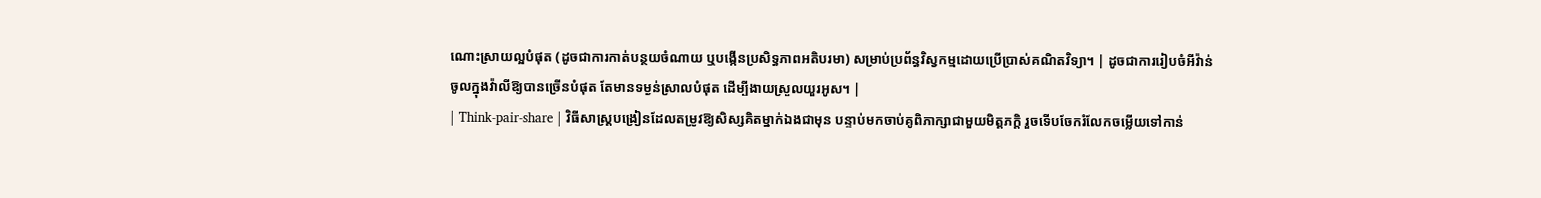ណោះស្រាយល្អបំផុត (ដូចជាការកាត់បន្ថយចំណាយ ឬបង្កើនប្រសិទ្ធភាពអតិបរមា) សម្រាប់ប្រព័ន្ធវិស្វកម្មដោយប្រើប្រាស់គណិតវិទ្យា។ | ដូចជាការរៀបចំអីវ៉ាន់ចូលក្នុងវ៉ាលីឱ្យបានច្រើនបំផុត តែមានទម្ងន់ស្រាលបំផុត ដើម្បីងាយស្រួលយួរអូស។ |
| Think-pair-share | វិធីសាស្ត្របង្រៀនដែលតម្រូវឱ្យសិស្សគិតម្នាក់ឯងជាមុន បន្ទាប់មកចាប់គូពិភាក្សាជាមួយមិត្តភក្តិ រួចទើបចែករំលែកចម្លើយទៅកាន់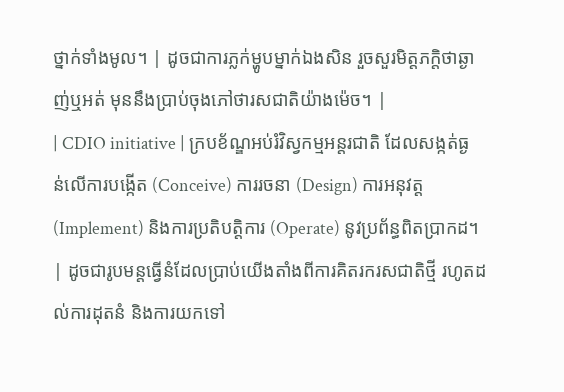ថ្នាក់ទាំងមូល។ | ដូចជាការភ្លក់ម្ហូបម្នាក់ឯងសិន រួចសួរមិត្តភក្តិថាឆ្ងាញ់ឬអត់ មុននឹងប្រាប់ចុងភៅថារសជាតិយ៉ាងម៉េច។ |
| CDIO initiative | ក្របខ័ណ្ឌអប់រំវិស្វកម្មអន្តរជាតិ ដែលសង្កត់ធ្ងន់លើការបង្កើត (Conceive) ការរចនា (Design) ការអនុវត្ត (Implement) និងការប្រតិបត្តិការ (Operate) នូវប្រព័ន្ធពិតប្រាកដ។ | ដូចជារូបមន្តធ្វើនំដែលប្រាប់យើងតាំងពីការគិតរករសជាតិថ្មី រហូតដល់ការដុតនំ និងការយកទៅ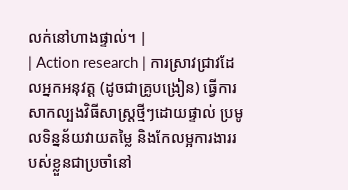លក់នៅហាងផ្ទាល់។ |
| Action research | ការស្រាវជ្រាវដែលអ្នកអនុវត្ត (ដូចជាគ្រូបង្រៀន) ធ្វើការសាកល្បងវិធីសាស្ត្រថ្មីៗដោយផ្ទាល់ ប្រមូលទិន្នន័យវាយតម្លៃ និងកែលម្អការងាររបស់ខ្លួនជាប្រចាំនៅ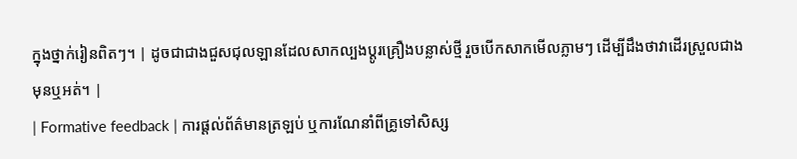ក្នុងថ្នាក់រៀនពិតៗ។ | ដូចជាជាងជួសជុលឡានដែលសាកល្បងប្តូរគ្រឿងបន្លាស់ថ្មី រួចបើកសាកមើលភ្លាមៗ ដើម្បីដឹងថាវាដើរស្រួលជាងមុនឬអត់។ |
| Formative feedback | ការផ្តល់ព័ត៌មានត្រឡប់ ឬការណែនាំពីគ្រូទៅសិស្ស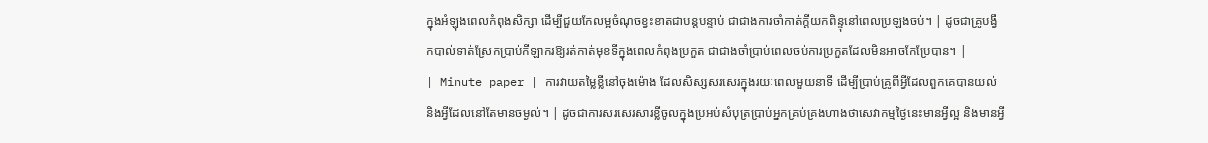ក្នុងអំឡុងពេលកំពុងសិក្សា ដើម្បីជួយកែលម្អចំណុចខ្វះខាតជាបន្តបន្ទាប់ ជាជាងការចាំកាត់ក្តីយកពិន្ទុនៅពេលប្រឡងចប់។ | ដូចជាគ្រូបង្វឹកបាល់ទាត់ស្រែកប្រាប់កីឡាករឱ្យរត់កាត់មុខទីក្នុងពេលកំពុងប្រកួត ជាជាងចាំប្រាប់ពេលចប់ការប្រកួតដែលមិនអាចកែប្រែបាន។ |
| Minute paper | ការវាយតម្លៃខ្លីនៅចុងម៉ោង ដែលសិស្សសរសេរក្នុងរយៈពេលមួយនាទី ដើម្បីប្រាប់គ្រូពីអ្វីដែលពួកគេបានយល់ និងអ្វីដែលនៅតែមានចម្ងល់។ | ដូចជាការសរសេរសារខ្លីចូលក្នុងប្រអប់សំបុត្រប្រាប់អ្នកគ្រប់គ្រងហាងថាសេវាកម្មថ្ងៃនេះមានអ្វីល្អ និងមានអ្វី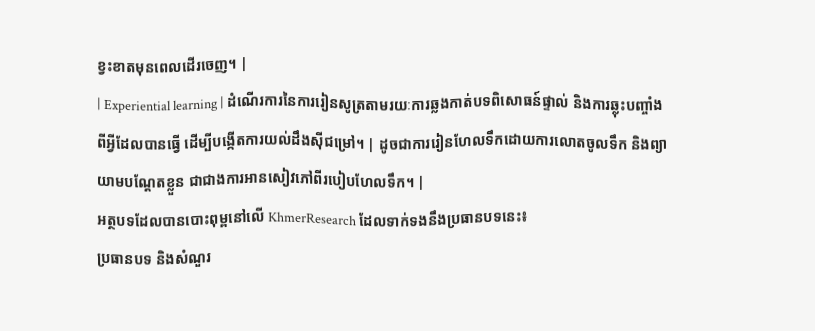ខ្វះខាតមុនពេលដើរចេញ។ |
| Experiential learning | ដំណើរការនៃការរៀនសូត្រតាមរយៈការឆ្លងកាត់បទពិសោធន៍ផ្ទាល់ និងការឆ្លុះបញ្ចាំងពីអ្វីដែលបានធ្វើ ដើម្បីបង្កើតការយល់ដឹងស៊ីជម្រៅ។ | ដូចជាការរៀនហែលទឹកដោយការលោតចូលទឹក និងព្យាយាមបណ្តែតខ្លួន ជាជាងការអានសៀវភៅពីរបៀបហែលទឹក។ |
អត្ថបទដែលបានបោះពុម្ពនៅលើ KhmerResearch ដែលទាក់ទងនឹងប្រធានបទនេះ៖
ប្រធានបទ និងសំណួរ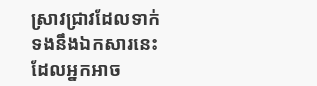ស្រាវជ្រាវដែលទាក់ទងនឹងឯកសារនេះ ដែលអ្នកអាច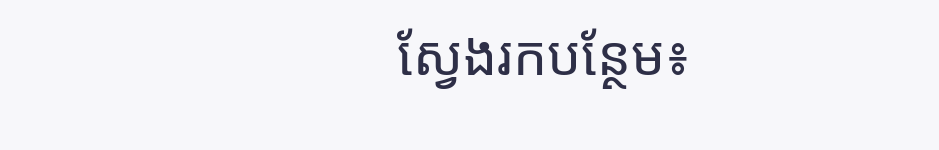ស្វែងរកបន្ថែម៖